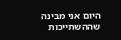היום אני מבינה שההשתייכות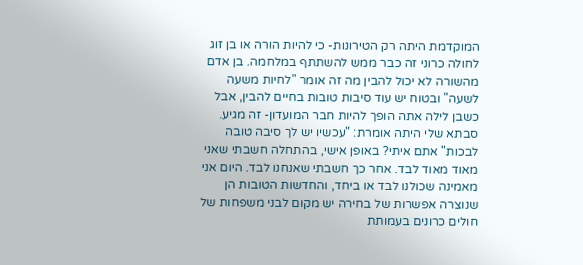המוקדמת היתה רק הטירונות- כי להיות הורה או בן זוג לחולה כרוני זה כבר ממש להשתתף במלחמה. בן אדם מהשורה לא יכול להבין מה זה אומר "לחיות משעה לשעה" ובטוח יש עוד סיבות טובות בחיים להבין, אבל כשבן לילה אתה הופך להיות חבר המועדון- זה מגיע. סבתא שלי היתה אומרת: "עכשיו יש לך סיבה טובה לבכות" אתם איתי? באופן אישי, בהתחלה חשבתי שאני מאוד מאוד לבד. אחר כך חשבתי שאנחנו לבד. היום אני מאמינה שכולנו לבד או ביחד, והחדשות הטובות הן שנוצרה אפשרות של בחירה יש מקום לבני משפחות של חולים כרונים בעמותת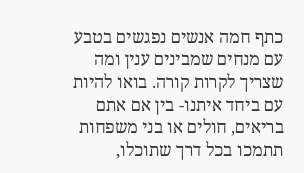כתף חמה אנשים נפגשים בטבע עם מנחים שמבינים ענין ומה שצריך לקרות קורה. בואו להיות עם ביחד איתנו- בין אם אתם בריאים, חולים או בני משפחות תתמכו בכל דרך שתוכלו,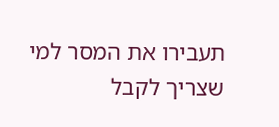תעבירו את המסר למי שצריך לקבל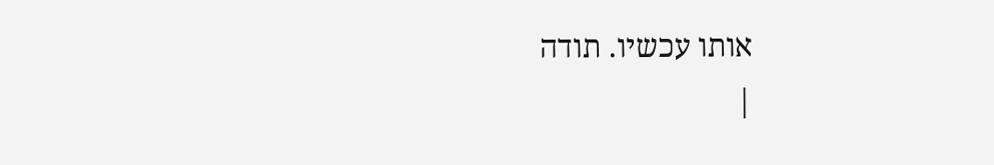אותו עכשיו. תודה
|